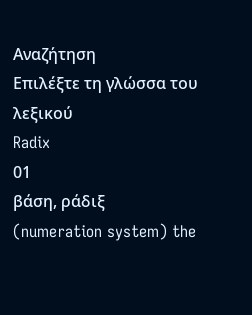Αναζήτηση
Επιλέξτε τη γλώσσα του λεξικού
Radix
01
βάση, ράδιξ
(numeration system) the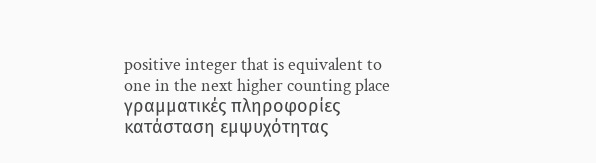positive integer that is equivalent to one in the next higher counting place
γραμματικές πληροφορίες
κατάσταση εμψυχότητας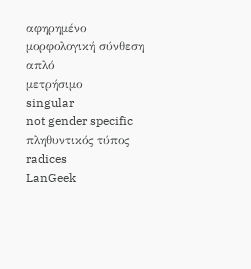αφηρημένο
μορφολογική σύνθεση
απλό
μετρήσιμο
singular
not gender specific
πληθυντικός τύπος
radices
LanGeek